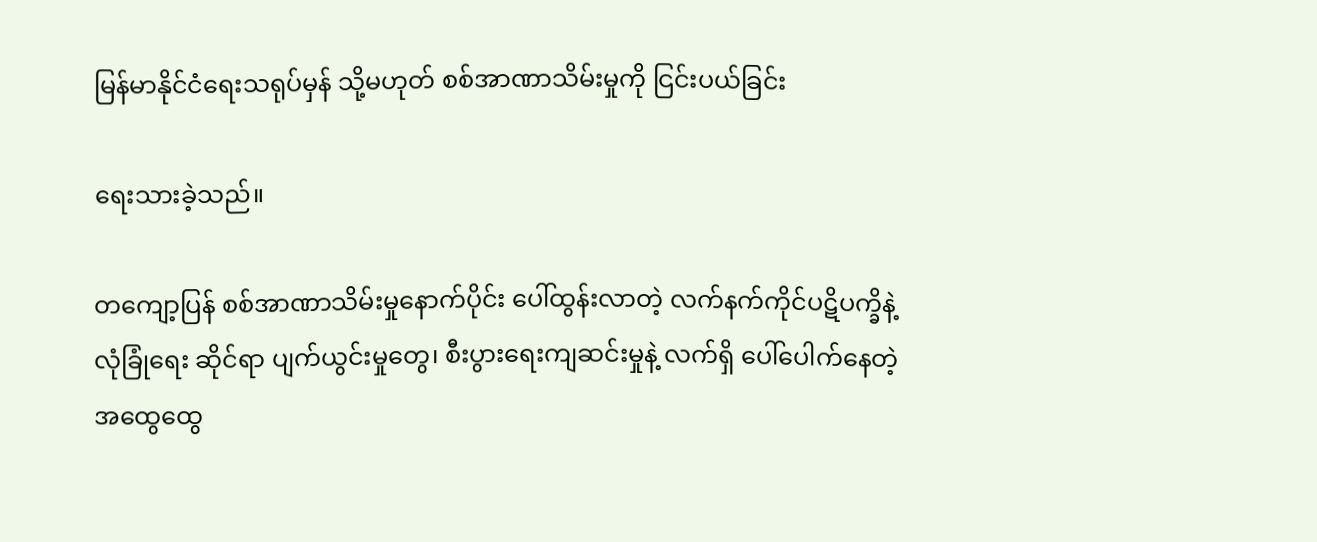မြန်မာနိုင်ငံရေးသရုပ်မှန် သို့မဟုတ် စစ်အာဏာသိမ်းမှုကို ငြင်းပယ်ခြင်း

ရေးသားခဲ့သည်။

တကျော့ပြန် စစ်အာဏာသိမ်းမှုနောက်ပိုင်း ပေါ်ထွန်းလာတဲ့ လက်နက်ကိုင်ပဋိပက္ခိနဲ့ လုံခြုံရေး ဆိုင်ရာ ပျက်ယွင်းမှုတွေ၊ စီးပွားရေးကျဆင်းမှုနဲ့ လက်ရှိ ပေါ်ပေါက်နေတဲ့ အထွေထွေ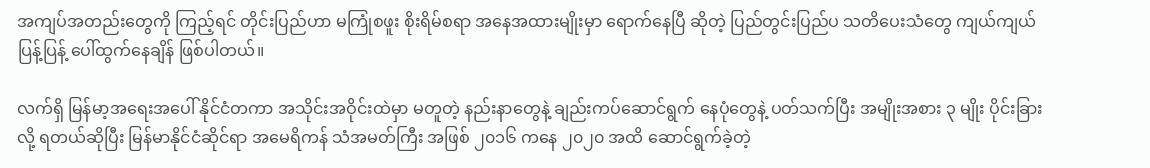အကျပ်အတည်းတွေကို ကြည့်ရင် တိုင်းပြည်ဟာ မကြုံစဖူး စိုးရိမ်စရာ အနေအထားမျိုးမှာ ရောက်နေပြီ ဆိုတဲ့ ပြည်တွင်းပြည်ပ သတိပေးသံတွေ ကျယ်ကျယ်ပြန့်ပြန့် ပေါ်ထွက်နေချိန် ဖြစ်ပါတယ်။

လက်ရှိ မြန်မာ့အရေးအပေါ် နိုင်ငံတကာ အသိုင်းအဝိုင်းထဲမှာ မတူတဲ့ နည်းနာတွေနဲ့ ချည်းကပ်ဆောင်ရွက် နေပုံတွေနဲ့ ပတ်သက်ပြီး အမျိုးအစား ၃ မျိုး ပိုင်းခြားလို့ ရတယ်ဆိုပြီး မြန်မာနိုင်ငံဆိုင်ရာ အမေရိကန် သံအမတ်ကြီး အဖြစ် ၂၀၁၆ ကနေ ၂၀၂၀ အထိ ဆောင်ရွက်ခဲ့တဲ့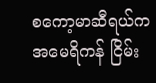စကော့မာဆီရယ်က အမေရိကန် ငြိမ်း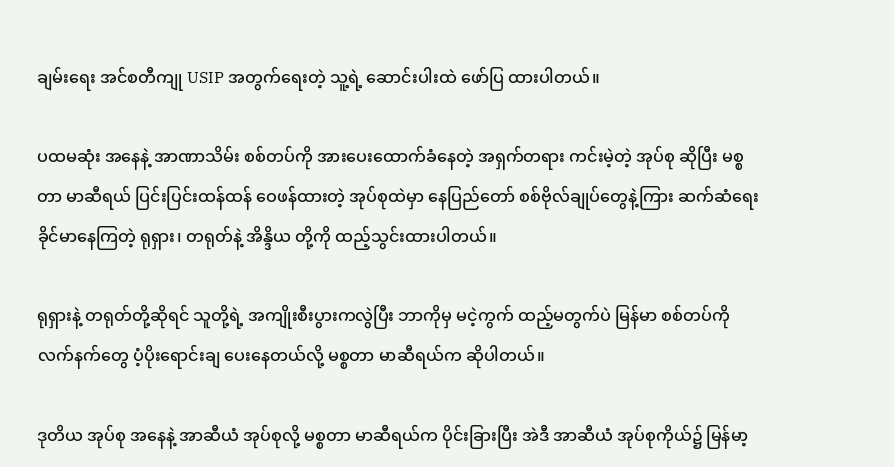ချမ်းရေး အင်စတီကျု USIP အတွက်ရေးတဲ့ သူ့ရဲ့ ဆောင်းပါးထဲ ဖော်ပြ ထားပါတယ်။

ပထမဆုံး အနေနဲ့ အာဏာသိမ်း စစ်တပ်ကို အားပေးထောက်ခံနေတဲ့ အရှက်တရား ကင်းမဲ့တဲ့ အုပ်စု ဆိုပြီး မစ္စတာ မာဆီရယ် ပြင်းပြင်းထန်ထန် ဝေဖန်ထားတဲ့ အုပ်စုထဲမှာ နေပြည်တော် စစ်ဗိုလ်ချုပ်တွေနဲ့ကြား ဆက်ဆံရေး ခိုင်မာနေကြတဲ့ ရုရှား၊ တရုတ်နဲ့ အိန္ဒိယ တို့ကို ထည့်သွင်းထားပါတယ်။

ရုရှားနဲ့ တရုတ်တို့ဆိုရင် သူတို့ရဲ့ အကျိုးစီးပွားကလွဲပြီး ဘာကိုမှ မငဲ့ကွက် ထည့်မတွက်ပဲ မြန်မာ စစ်တပ်ကို လက်နက်တွေ ပံ့ပိုးရောင်းချ ပေးနေတယ်လို့ မစ္စတာ မာဆီရယ်က ဆိုပါတယ်။

ဒုတိယ အုပ်စု အနေနဲ့ အာဆီယံ အုပ်စုလို့ မစ္စတာ မာဆီရယ်က ပိုင်းခြားပြီး အဲဒီ အာဆီယံ အုပ်စုကိုယ်၌ မြန်မာ့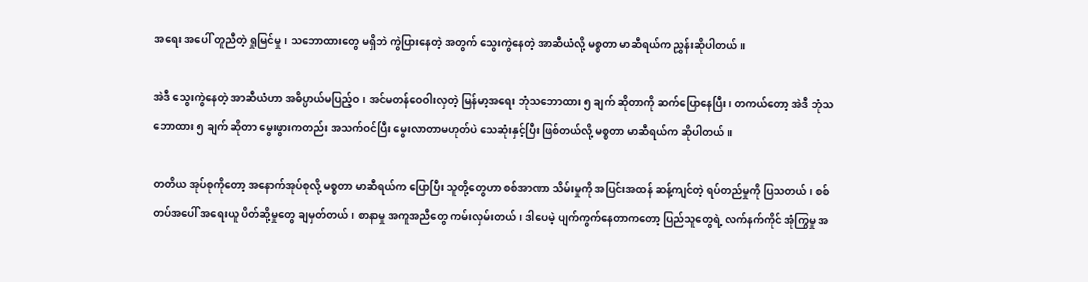အရေး အပေါ် တူညီတဲ့ ရှုမြင်မှု၊ သဘောထားတွေ မရှိဘဲ ကွဲပြားနေတဲ့ အတွက် သွေးကွဲနေတဲ့ အာဆီယံလို့ မစ္စတာ မာဆီရယ်က ညွှန်းဆိုပါတယ်။

အဲဒီ သွေးကွဲနေတဲ့ အာဆီယံဟာ အဓိပ္ပာယ်မပြည့်ဝ၊ အင်မတန်ဝေဝါးလှတဲ့ မြန်မာ့အရေး ဘုံသဘောထား ၅ ချက် ဆိုတာကို ဆက်ပြောနေပြီး၊ တကယ်တော့ အဲဒီ ဘုံသဘောထား ၅ ချက် ဆိုတာ မွေးဖွားကတည်း အသက်ဝင်ပြီး မွေးလာတာမဟုတ်ပဲ သေဆုံးနှင့်ပြီး ဖြစ်တယ်လို့ မစ္စတာ မာဆီရယ်က ဆိုပါတယ်။

တတိယ အုပ်စုကိုတော့ အနောက်အုပ်စုလို့ မစ္စတာ မာဆီရယ်က ပြောပြီး သူတို့တွေဟာ စစ်အာဏာ သိမ်းမှုကို အပြင်းအထန် ဆန့်ကျင်တဲ့ ရပ်တည်မှုကို ပြသတယ်၊ စစ်တပ်အပေါ် အရေးယူ ပိတ်ဆို့မှုတွေ ချမှတ်တယ်၊ စာနာမှု အကူအညီတွေ ကမ်းလှမ်းတယ်၊ ဒါပေမဲ့ ပျက်ကွက်နေတာကတော့ ပြည်သူတွေရဲ့ လက်နက်ကိုင် အုံကြွမှု အ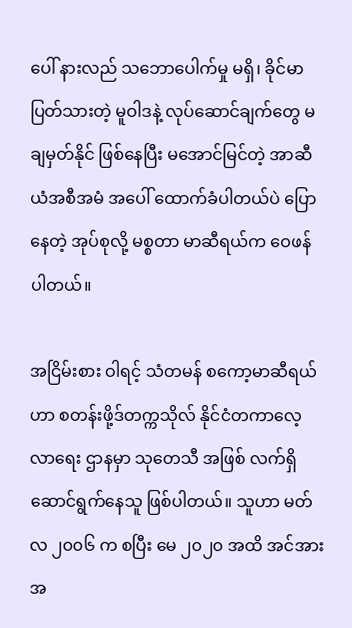ပေါ် နားလည် သဘောပေါက်မှု မရှိ၊ ခိုင်မာ ပြတ်သားတဲ့ မူဝါဒနဲ့ လုပ်ဆောင်ချက်တွေ မချမှတ်နိုင် ဖြစ်နေပြီး မအောင်မြင်တဲ့ အာဆီယံအစီအမံ အပေါ် ထောက်ခံပါတယ်ပဲ ပြောနေတဲ့ အုပ်စုလို့ မစ္စတာ မာဆီရယ်က ဝေဖန်ပါတယ်။

အငြိမ်းစား ဝါရင့် သံတမန် စကော့မာဆီရယ်ဟာ စတန်းဖို့ဒ်တက္ကသိုလ် နိုင်ငံတကာလေ့လာရေး ဌာနမှာ သုတေသီ အဖြစ် လက်ရှိ ဆောင်ရွက်နေသူ ဖြစ်ပါတယ်။ သူဟာ မတ်လ ၂၀၀၆ က စပြီး မေ ၂၀၂၀ အထိ အင်အား အ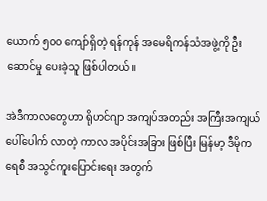ယောက် ၅၀၀ ကျော်ရှိတဲ့ ရန်ကုန် အမေရိကန်သံအဖွဲ့ကို ဦးဆောင်မှု ပေးခဲ့သူ ဖြစ်ပါတယ်။

အဲဒီကာလတွေဟာ ရိုဟင်ဂျာ အကျပ်အတည်း အကြီးအကျယ် ပေါ်ပေါက် လာတဲ့ ကာလ အပိုင်းအခြား ဖြစ်ပြီး မြန်မာ့ ဒီမိုကရေစီ အသွင်ကူးပြောင်းရေး အတွက်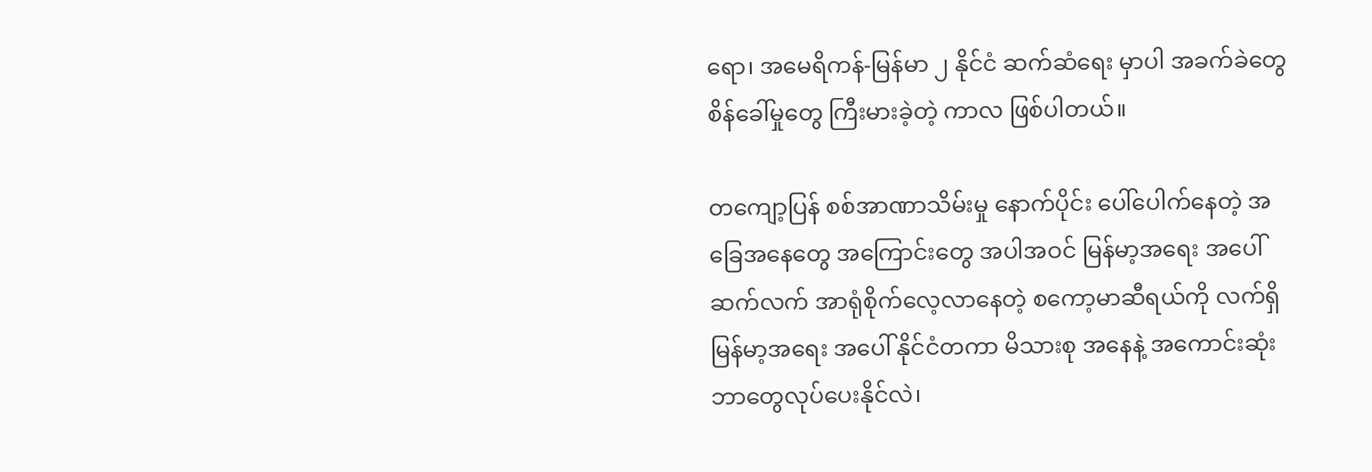ရော၊ အမေရိကန်-မြန်မာ ၂ နိုင်ငံ ဆက်ဆံရေး မှာပါ အခက်ခဲတွေ စိန်ခေါ်မှုတွေ ကြီးမားခဲ့တဲ့ ကာလ ဖြစ်ပါတယ်။

တကျော့ပြန် စစ်အာဏာသိမ်းမှု နောက်ပိုင်း ပေါ်ပေါက်နေတဲ့ အခြေအနေတွေ အကြောင်းတွေ အပါအဝင် မြန်မာ့အရေး အပေါ် ဆက်လက် အာရုံစိုက်လေ့လာနေတဲ့ စကော့မာဆီရယ်ကို လက်ရှိ မြန်မာ့အရေး အပေါ် နိုင်ငံတကာ မိသားစု အနေနဲ့ အကောင်းဆုံး ဘာတွေလုပ်ပေးနိုင်လဲ၊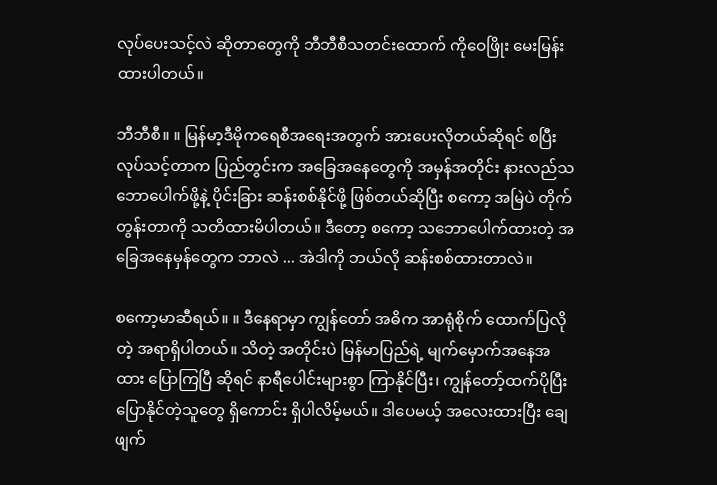လုပ်ပေးသင့်လဲ ဆိုတာတွေကို ဘီဘီစီသတင်းထောက် ကိုဝေဖြိုး မေးမြန်းထားပါတယ်။

ဘီဘီစီ။ ။ မြန်မာ့ဒီမိုကရေစီအရေးအတွက် အားပေးလိုတယ်ဆိုရင် စပြီး လုပ်သင့်တာက ပြည်တွင်းက အခြေအနေတွေကို အမှန်အတိုင်း နားလည်သဘောပေါက်ဖို့နဲ့ ပိုင်းခြား ဆန်းစစ်နိုင်ဖို့ ဖြစ်တယ်ဆိုပြီး စကော့ အမြဲပဲ တိုက်တွန်းတာကို သတိထားမိပါတယ်။ ဒီတော့ စကော့ သဘောပေါက်ထားတဲ့ အခြေအနေမှန်တွေက ဘာလဲ ... အဲဒါကို ဘယ်လို ဆန်းစစ်ထားတာလဲ။

စကော့မာဆီရယ်။ ။ ဒီနေရာမှာ ကျွန်တော် အဓိက အာရုံစိုက် ထောက်ပြလိုတဲ့ အရာရှိပါတယ်။ သိတဲ့ အတိုင်းပဲ မြန်မာပြည်ရဲ့ မျက်မှောက်အနေအထား ပြောကြပြီ ဆိုရင် နာရီပေါင်းများစွာ ကြာနိုင်ပြီး၊ ကျွန်တော့်ထက်ပိုပြီး ပြောနိုင်တဲ့သူတွေ ရှိကောင်း ရှိပါလိမ့်မယ်။ ဒါပေမယ့် အလေးထားပြီး ချေဖျက်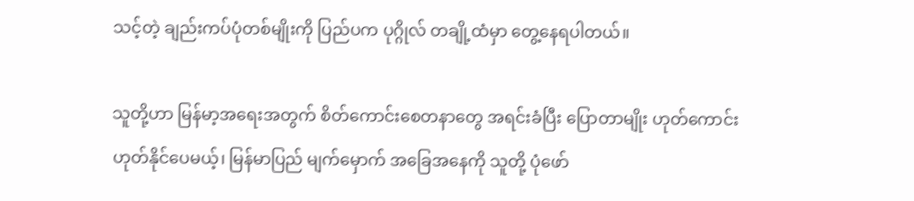သင့်တဲ့ ချည်းကပ်ပုံတစ်မျိုးကို ပြည်ပက ပုဂ္ဂိုလ် တချို့ထံမှာ တွေ့နေရပါတယ်။

သူတို့ဟာ မြန်မာ့အရေးအတွက် စိတ်ကောင်းစေတနာတွေ အရင်းခံပြီး ပြောတာမျိုး ဟုတ်ကောင်း ဟုတ်နိုင်ပေမယ့်၊ မြန်မာပြည် မျက်မှောက် အခြေအနေကို သူတို့ ပုံဖော်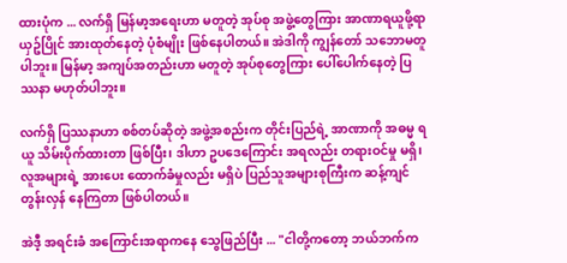ထားပုံက ... လက်ရှိ မြန်မာ့အရေးဟာ မတူတဲ့ အုပ်စု အဖွဲ့တွေကြား အာဏာရယူဖို့ရာ ယှဥ်ပြိုင် အားထုတ်နေတဲ့ ပုံစံမျိုး ဖြစ်နေပါတယ်။ အဲဒါကို ကျွန်တော် သဘောမတူပါဘူး။ မြန်မာ့ အကျပ်အတည်းဟာ မတူတဲ့ အုပ်စုတွေကြား ပေါ်ပေါက်နေတဲ့ ပြဿနာ မဟုတ်ပါဘူး။

လက်ရှိ ပြဿနာဟာ စစ်တပ်ဆိုတဲ့ အဖွဲ့အစည်းက တိုင်းပြည်ရဲ့ အာဏာကို အဓမ္မ ရယူ သိမ်းပိုက်ထားတာ ဖြစ်ပြီး၊ ဒါဟာ ဥပဒေကြောင်း အရလည်း တရားဝင်မှု မရှိ၊ လူအများရဲ့ အားပေး ထောက်ခံမှုလည်း မရှိပဲ ပြည်သူအများစုကြီးက ဆန့်ကျင် တွန်းလှန် နေကြတာ ဖြစ်ပါတယ်။

အဲဒီ့ အရင်းခံ အကြောင်းအရာကနေ သွေဖြည်ပြီး ... "ငါတို့ကတော့ ဘယ်ဘက်က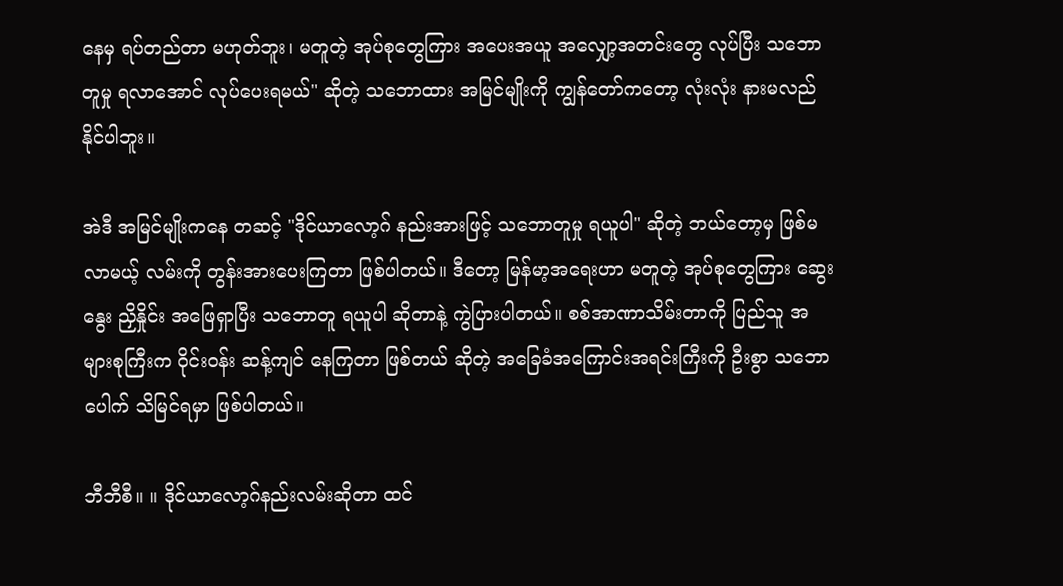နေမှ ရပ်တည်တာ မဟုတ်ဘူး၊ မတူတဲ့ အုပ်စုတွေကြား အပေးအယူ အလျှော့အတင်းတွေ လုပ်ပြီး သဘောတူမှု ရလာအောင် လုပ်ပေးရမယ်" ဆိုတဲ့ သဘောထား အမြင်မျိုးကို ကျွန်တော်ကတော့ လုံးလုံး နားမလည်နိုင်ပါဘူး။

အဲဒီ အမြင်မျိုးကနေ တဆင့် "ဒိုင်ယာလော့ဂ် နည်းအားဖြင့် သဘောတူမှု ရယူပါ" ဆိုတဲ့ ဘယ်တော့မှ ဖြစ်မလာမယ့် လမ်းကို တွန်းအားပေးကြတာ ဖြစ်ပါတယ်။ ဒီတော့ မြန်မာ့အရေးဟာ မတူတဲ့ အုပ်စုတွေကြား ဆွေးနွေး ညှိနှိုင်း အဖြေရှာပြီး သဘောတူ ရယူပါ ဆိုတာနဲ့ ကွဲပြားပါတယ်။ စစ်အာဏာသိမ်းတာကို ပြည်သူ အများစုကြီးက ဝိုင်းဝန်း ဆန့်ကျင် နေကြတာ ဖြစ်တယ် ဆိုတဲ့ အခြေခံအကြောင်းအရင်းကြီးကို ဦးစွာ သဘောပေါက် သိမြင်ရမှာ ဖြစ်ပါတယ်။

ဘီဘီစီ။ ။ ဒိုင်ယာလော့ဂ်နည်းလမ်းဆိုတာ ထင်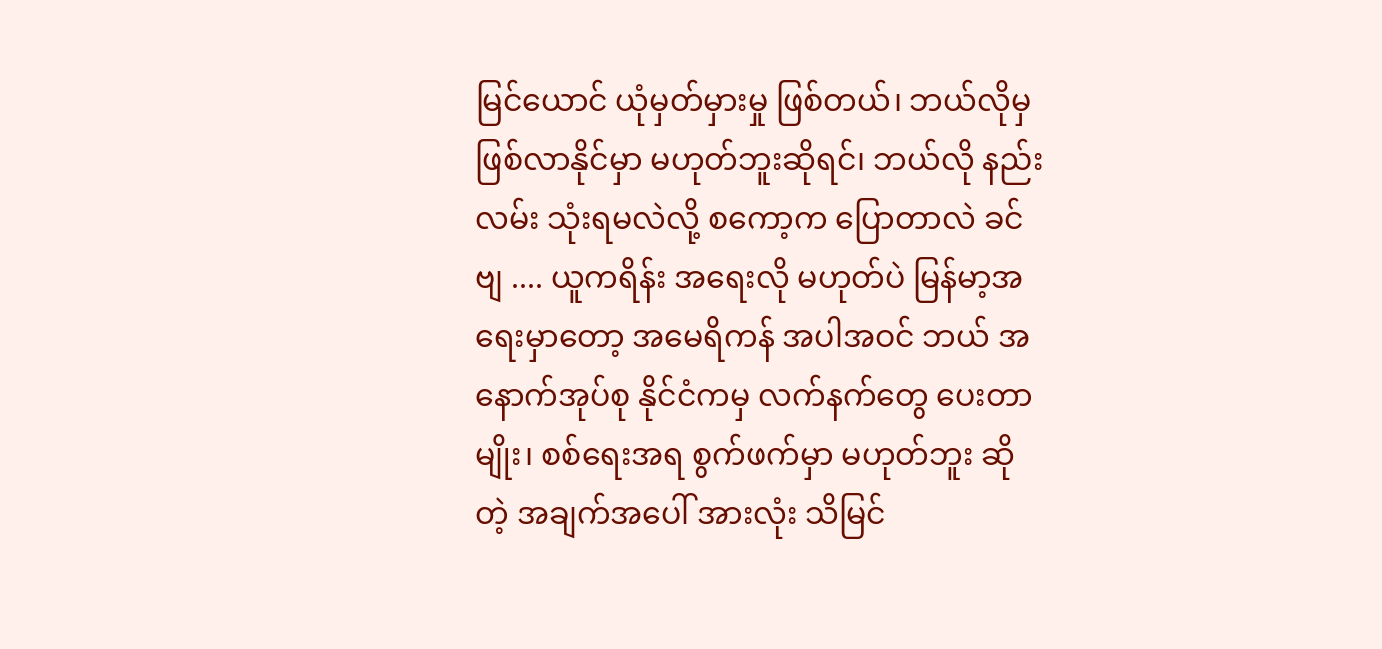မြင်ယောင် ယုံမှတ်မှားမှု ဖြစ်တယ်၊ ဘယ်လိုမှ ဖြစ်လာနိုင်မှာ မဟုတ်ဘူးဆိုရင်၊ ဘယ်လို နည်းလမ်း သုံးရမလဲလို့ စကော့က ပြောတာလဲ ခင်ဗျ .... ယူကရိန်း အရေးလို မဟုတ်ပဲ မြန်မာ့အရေးမှာတော့ အမေရိကန် အပါအဝင် ဘယ် အနောက်အုပ်စု နိုင်ငံကမှ လက်နက်တွေ ပေးတာမျိုး၊ စစ်ရေးအရ စွက်ဖက်မှာ မဟုတ်ဘူး ဆိုတဲ့ အချက်အပေါ် အားလုံး သိမြင်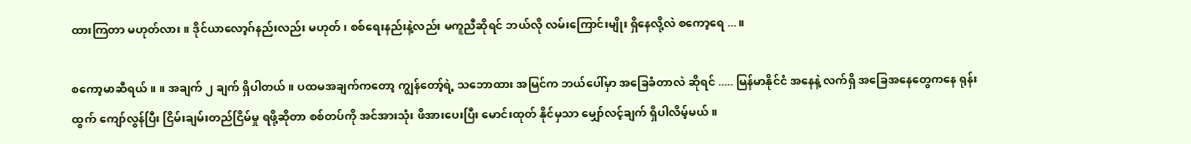ထားကြတာ မဟုတ်လား။ ဒိုင်ယာလော့ဂ်နည်းလည်း မဟုတ်၊ စစ်ရေးနည်းနဲ့လည်း မကူညီဆိုရင် ဘယ်လို လမ်းကြောင်းမျိုး ရှိနေလို့လဲ စကော့ရေ ... ။

စကော့မာဆီရယ်။ ။ အချက် ၂ ချက် ရှိပါတယ်။ ပထမအချက်ကတော့ ကျွန်တော့်ရဲ့ သဘောထား အမြင်က ဘယ်ပေါ်မှာ အခြေခံတာလဲ ဆိုရင် ..... မြန်မာနိုင်ငံ အနေနဲ့ လက်ရှိ အခြေအနေတွေကနေ ရုန်းထွက် ကျော်လွန်ပြီး ငြိမ်းချမ်းတည်ငြိမ်မှု ရဖို့ဆိုတာ စစ်တပ်ကို အင်အားသုံး ဖိအားပေးပြီး မောင်းထုတ် နိုင်မှသာ မျှော်လင့်ချက် ရှိပါလိမ့်မယ်။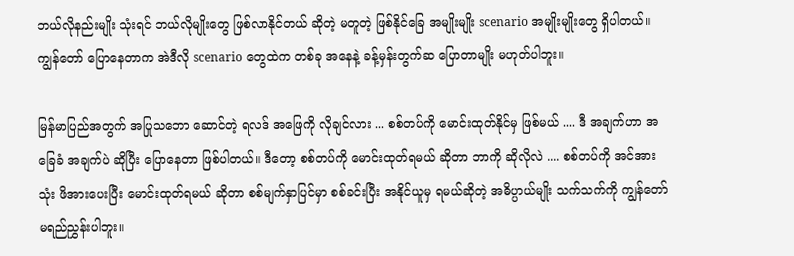ဘယ်လိုနည်းမျိုး သုံးရင် ဘယ်လိုမျိုးတွေ ဖြစ်လာနိုင်တယ် ဆိုတဲ့ မတူတဲ့ ဖြစ်နိုင်ခြေ အမျိုးမျိုး scenario အမျိုးမျိုးတွေ ရှိပါတယ်။ ကျွန်တော် ပြောနေတာက အဲဒီလို scenario တွေထဲက တစ်ခု အနေနဲ့ ခန့်မှန်းတွက်ဆ ပြောတာမျိုး မဟုတ်ပါဘူး။

မြန်မာပြည်အတွက် အပြုသဘော ဆောင်တဲ့ ရလဒ် အဖြေကို လိုချင်လား ... စစ်တပ်ကို မောင်းထုတ်နိုင်မှ ဖြစ်မယ် .... ဒီ အချက်ဟာ အခြေခံ အချက်ပဲ ဆိုပြီး ပြောနေတာ ဖြစ်ပါတယ်။ ဒီတော့ စစ်တပ်ကို မောင်းထုတ်ရမယ် ဆိုတာ ဘာကို ဆိုလိုလဲ .... စစ်တပ်ကို အင်အားသုံး ဖိအားပေးပြီး မောင်းထုတ်ရမယ် ဆိုတာ စစ်မျက်နှာပြင်မှာ စစ်ခင်းပြီး အနိုင်ယူမှ ရမယ်ဆိုတဲ့ အဓိပ္ပာယ်မျိုး သက်သက်ကို ကျွန်တော် မရည်ညွှန်းပါဘူး။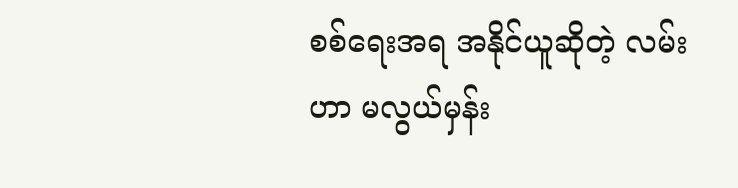စစ်ရေးအရ အနိုင်ယူဆိုတဲ့ လမ်းဟာ မလွယ်မှန်း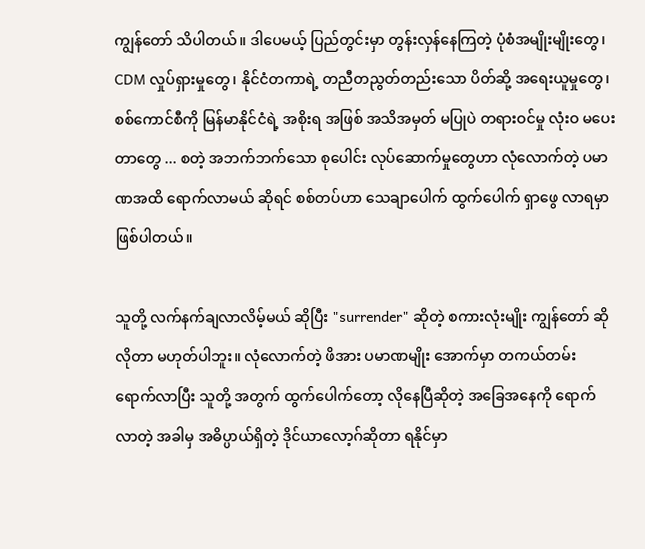ကျွန်တော် သိပါတယ်။ ဒါပေမယ့် ပြည်တွင်းမှာ တွန်းလှန်နေကြတဲ့ ပုံစံအမျိုးမျိုးတွေ၊ CDM လှုပ်ရှားမှုတွေ၊ နိုင်ငံတကာရဲ့ တညီတညွတ်တည်းသော ပိတ်ဆို့ အရေးယူမှုတွေ၊ စစ်ကောင်စီကို မြန်မာနိုင်ငံရဲ့ အစိုးရ အဖြစ် အသိအမှတ် မပြုပဲ တရားဝင်မှု လုံးဝ မပေးတာတွေ ... စတဲ့ အဘက်ဘက်သော စုပေါင်း လုပ်ဆောက်မှုတွေဟာ လုံလောက်တဲ့ ပမာဏအထိ ရောက်လာမယ် ဆိုရင် စစ်တပ်ဟာ သေချာပေါက် ထွက်ပေါက် ရှာဖွေ လာရမှာ ဖြစ်ပါတယ်။

သူတို့ လက်နက်ချလာလိမ့်မယ် ဆိုပြီး "surrender" ဆိုတဲ့ စကားလုံးမျိုး ကျွန်တော် ဆိုလိုတာ မဟုတ်ပါဘူး။ လုံလောက်တဲ့ ဖိအား ပမာဏမျိုး အောက်မှာ တကယ်တမ်း ရောက်လာပြီး သူတို့ အတွက် ထွက်ပေါက်တော့ လိုနေပြီဆိုတဲ့ အခြေအနေကို ရောက်လာတဲ့ အခါမှ အဓိပ္ပာယ်ရှိတဲ့ ဒိုင်ယာလော့ဂ်ဆိုတာ ရနိုင်မှာ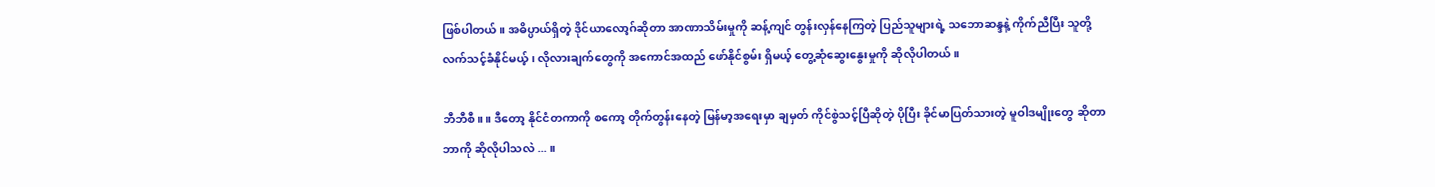ဖြစ်ပါတယ်။ အဓိပ္ပာယ်ရှိတဲ့ ဒိုင်ယာလော့ဂ်ဆိုတာ အာဏာသိမ်းမှုကို ဆန့်ကျင် တွန်းလှန်နေကြတဲ့ ပြည်သူများရဲ့ သဘောဆန္ဒနဲ့ ကိုက်ညီပြီး သူတို့ လက်သင့်ခံနိုင်မယ့်၊ လိုလားချက်တွေကို အကောင်အထည် ဖော်နိုင်စွမ်း ရှိမယ့် တွေ့ဆုံဆွေးနွေးမှုကို ဆိုလိုပါတယ်။

ဘီဘီစီ။ ။ ဒီတော့ နိုင်ငံတကာကို စကော့ တိုက်တွန်းနေတဲ့ မြန်မာ့အရေးမှာ ချမှတ် ကိုင်စွဲသင့်ပြီဆိုတဲ့ ပိုပြီး ခိုင်မာပြတ်သားတဲ့ မူဝါဒမျိုးတွေ ဆိုတာ ဘာကို ဆိုလိုပါသလဲ ... ။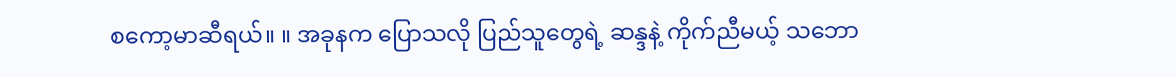စကော့မာဆီရယ်။ ။ အခုနက ပြောသလို ပြည်သူတွေရဲ့ ဆန္ဒနဲ့ ကိုက်ညီမယ့် သဘော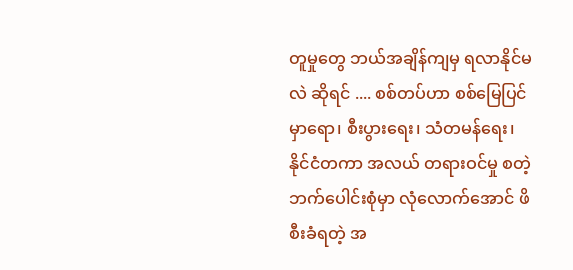တူမှုတွေ ဘယ်အချိန်ကျမှ ရလာနိုင်မလဲ ဆိုရင် .... စစ်တပ်ဟာ စစ်မြေပြင်မှာရော၊ စီးပွားရေး၊ သံတမန်ရေး၊ နိုင်ငံတကာ အလယ် တရားဝင်မှု စတဲ့ ဘက်ပေါင်းစုံမှာ လုံလောက်အောင် ဖိစီးခံရတဲ့ အ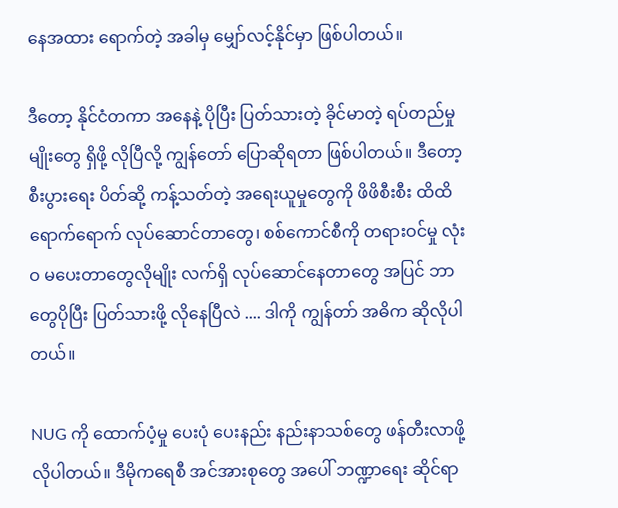နေအထား ရောက်တဲ့ အခါမှ မျှော်လင့်နိုင်မှာ ဖြစ်ပါတယ်။

ဒီတော့ နိုင်ငံတကာ အနေနဲ့ ပိုပြီး ပြတ်သားတဲ့ ခိုင်မာတဲ့ ရပ်တည်မှုမျိုးတွေ ရှိဖို့ လိုပြီလို့ ကျွန်တော် ပြောဆိုရတာ ဖြစ်ပါတယ်။ ဒီတော့ စီးပွားရေး ပိတ်ဆို့ ကန့်သတ်တဲ့ အရေးယူမှုတွေကို ဖိဖိစီးစီး ထိထိရောက်ရောက် လုပ်ဆောင်တာတွေ၊ စစ်ကောင်စီကို တရားဝင်မှု လုံးဝ မပေးတာတွေလိုမျိုး လက်ရှိ လုပ်ဆောင်နေတာတွေ အပြင် ဘာတွေပိုပြီး ပြတ်သားဖို့ လိုနေပြီလဲ .... ဒါကို ကျွန်တာ် အဓိက ဆိုလိုပါတယ်။

NUG ကို ထောက်ပံ့မှု ပေးပုံ ပေးနည်း နည်းနာသစ်တွေ ဖန်တီးလာဖို့ လိုပါတယ်။ ဒီမိုကရေစီ အင်အားစုတွေ အပေါ် ဘဏ္ဍာရေး ဆိုင်ရာ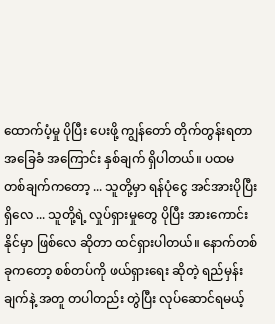ထောက်ပံ့မှု ပိုပြီး ပေးဖို့ ကျွန်တော် တိုက်တွန်းရတာ အခြေခံ အကြောင်း နှစ်ချက် ရှိပါတယ်။ ပထမ တစ်ချက်ကတော့ ... သူတို့မှာ ရန်ပုံငွေ အင်အားပိုပြီး ရှိလေ ... သူတို့ရဲ့ လှုပ်ရှားမှုတွေ ပိုပြီး အားကောင်းနိုင်မှာ ဖြစ်လေ ဆိုတာ ထင်ရှားပါတယ်။ နောက်တစ်ခုကတော့ စစ်တပ်ကို ဖယ်ရှားရေး ဆိုတဲ့ ရည်မှန်းချက်နဲ့ အတူ တပါတည်း တွဲပြီး လုပ်ဆောင်ရမယ့်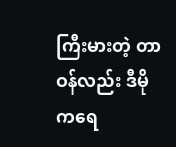ကြီးမားတဲ့ တာဝန်လည်း ဒီမိုကရေ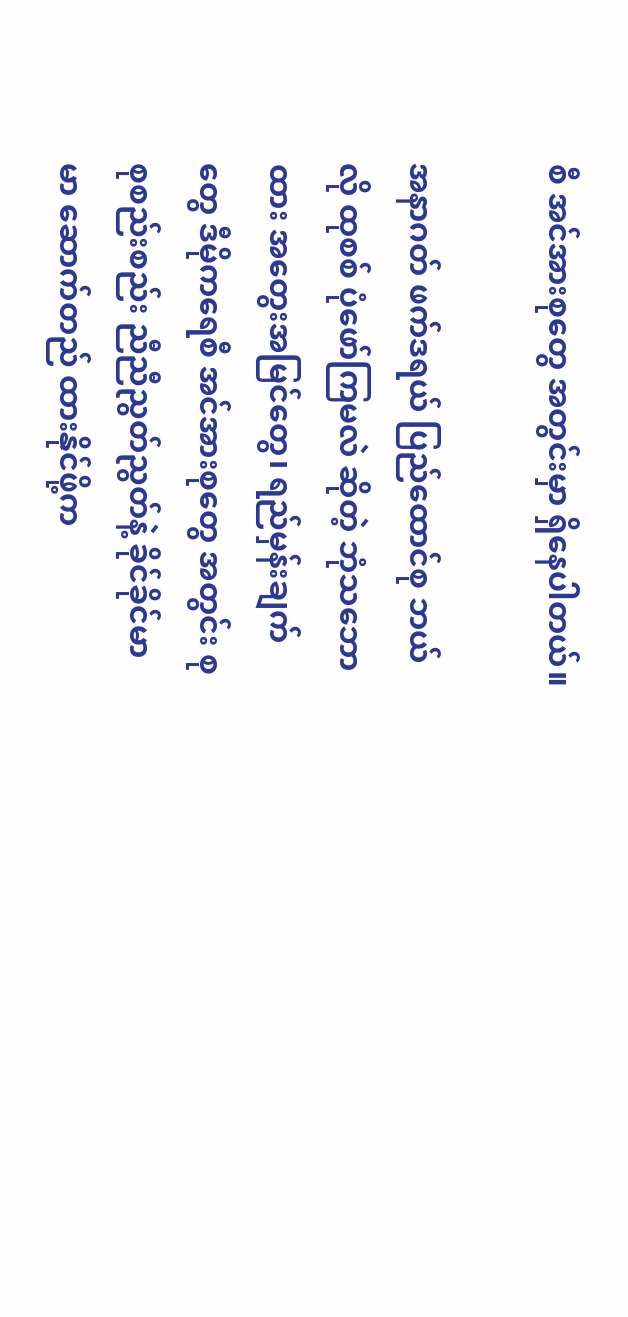စီ အင်အားစုတွေ အတွင်းမှာ ရှိနေပါတယ်။

အနာဂတ် ဖက်ဒရယ် ပြည်ထောင်စု ဘယ်လို ထုစစ် ပုံဖော်ကြမလဲ ဆိုတဲ့ ဘုံသဘောထား အတွေးအမြင်တွေ၊ ရည်မှန်းချက်တွေ ဒီမိုကရေစီ အင်အားစုတွေ အတွင်း စုစုစည်းစည်း ညီညီညွတ်ညွတ်နဲ့ ခိုင်ခိုင်မာမာ ဆောက်တည် ထားနိုင်ဖို့က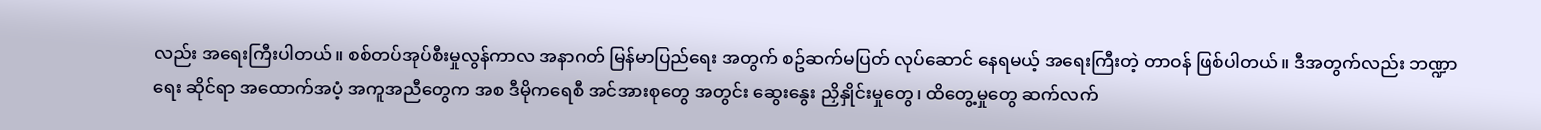လည်း အရေးကြီးပါတယ်။ စစ်တပ်အုပ်စီးမှုလွန်ကာလ အနာဂတ် မြန်မာပြည်ရေး အတွက် စဥ်ဆက်မပြတ် လုပ်ဆောင် နေရမယ့် အရေးကြီးတဲ့ တာဝန် ဖြစ်ပါတယ်။ ဒီအတွက်လည်း ဘဏ္ဍာရေး ဆိုင်ရာ အထောက်အပံ့ အကူအညီတွေက အစ ဒီမိုကရေစီ အင်အားစုတွေ အတွင်း ဆွေးနွေး ညှိနှိုင်းမှုတွေ၊ ထိတွေ့မှုတွေ ဆက်လက်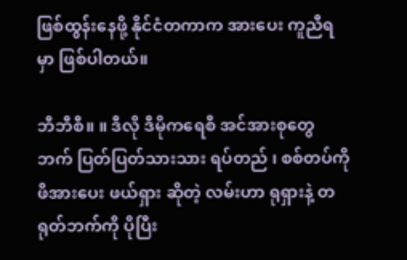ဖြစ်ထွန်းနေဖို့ နိုင်ငံတကာက အားပေး ကူညီရမှာ ဖြစ်ပါတယ်။

ဘီဘီစီ။ ။ ဒီလို ဒီမိုကရေစီ အင်အားစုတွေ ဘက် ပြတ်ပြတ်သားသား ရပ်တည် ၊ စစ်တပ်ကို ဖိအားပေး ဖယ်ရှား ဆိုတဲ့ လမ်းဟာ ရုရှားနဲ့ တရုတ်ဘက်ကို ပိုပြီး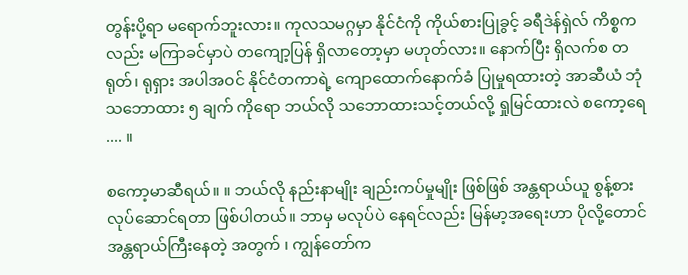တွန်းပို့ရာ မရောက်ဘူးလား။ ကုလသမဂ္ဂမှာ နိုင်ငံကို ကိုယ်စားပြုခွင့် ခရီဒဲန်ရှဲလ် ကိစ္စကလည်း မကြာခင်မှာပဲ တကျော့ပြန် ရှိလာတော့မှာ မဟုတ်လား။ နောက်ပြီး ရှိလက်စ တရုတ်၊ ရုရှား အပါအဝင် နိုင်ငံတကာရဲ့ ကျောထောက်နောက်ခံ ပြုမှုရထားတဲ့ အာဆီယံ ဘုံ သဘောထား ၅ ချက် ကိုရော ဘယ်လို သဘောထားသင့်တယ်လို့ ရှုမြင်ထားလဲ စကော့ရေ .... ။

စကော့မာဆီရယ်။ ။ ဘယ်လို နည်းနာမျိုး ချည်းကပ်မှုမျိုး ဖြစ်ဖြစ် အန္တရာယ်ယူ စွန့်စား လုပ်ဆောင်ရတာ ဖြစ်ပါတယ်။ ဘာမှ မလုပ်ပဲ နေရင်လည်း မြန်မာ့အရေးဟာ ပိုလို့တောင် အန္တရာယ်ကြီးနေတဲ့ အတွက် ၊ ကျွန်တော်က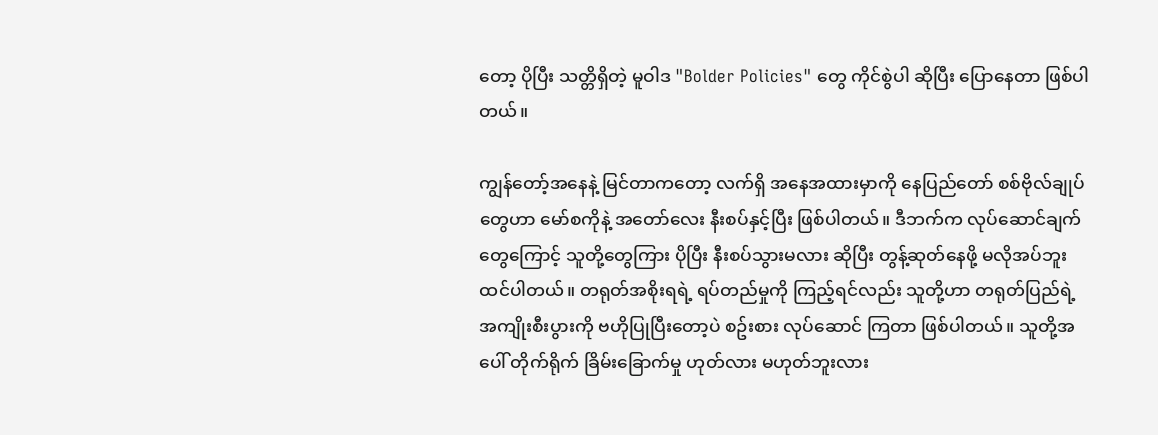တော့ ပိုပြီး သတ္တိရှိတဲ့ မူဝါဒ "Bolder Policies" တွေ ကိုင်စွဲပါ ဆိုပြီး ပြောနေတာ ဖြစ်ပါတယ်။

ကျွန်တော့်အနေနဲ့ မြင်တာကတော့ လက်ရှိ အနေအထားမှာကို နေပြည်တော် စစ်ဗိုလ်ချုပ်တွေဟာ မော်စကိုနဲ့ အတော်လေး နီးစပ်နှင့်ပြီး ဖြစ်ပါတယ်။ ဒီဘက်က လုပ်ဆောင်ချက်တွေကြောင့် သူတို့တွေကြား ပိုပြီး နီးစပ်သွားမလား ဆိုပြီး တွန့်ဆုတ်နေဖို့ မလိုအပ်ဘူး ထင်ပါတယ်။ တရုတ်အစိုးရရဲ့ ရပ်တည်မှုကို ကြည့်ရင်လည်း သူတို့ဟာ တရုတ်ပြည်ရဲ့ အကျိုးစီးပွားကို ဗဟိုပြုပြီးတော့ပဲ စဥ်းစား လုပ်ဆောင် ကြတာ ဖြစ်ပါတယ်။ သူတို့အပေါ် တိုက်ရိုက် ခြိမ်းခြောက်မှု ဟုတ်လား မဟုတ်ဘူးလား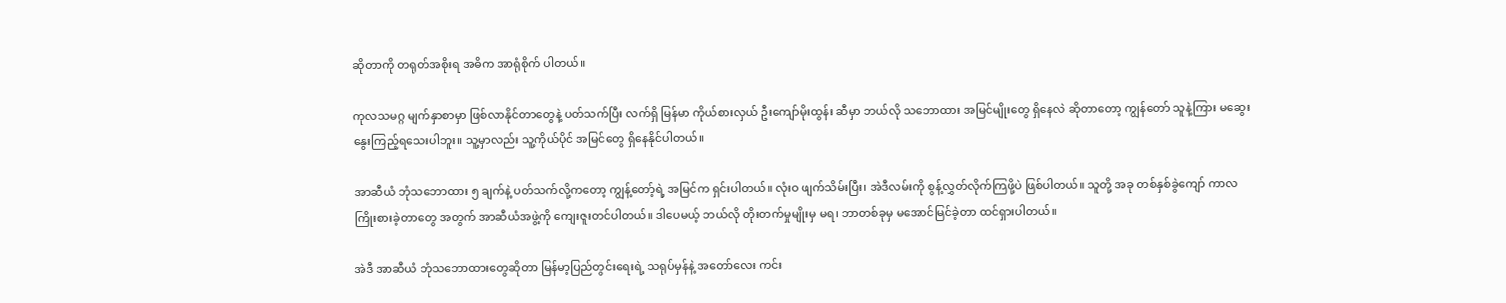ဆိုတာကို တရုတ်အစိုးရ အဓိက အာရုံစိုက် ပါတယ်။

ကုလသမဂ္ဂ မျက်နှာစာမှာ ဖြစ်လာနိုင်တာတွေနဲ့ ပတ်သက်ပြီး လက်ရှိ မြန်မာ ကိုယ်စားလှယ် ဦးကျော်မိုးထွန်း ဆီမှာ ဘယ်လို သဘောထား အမြင်မျိုးတွေ ရှိနေလဲ ဆိုတာတော့ ကျွန်တော် သူနဲ့ကြား မဆွေးနွေးကြည့်ရသေးပါဘူး။ သူ့မှာလည်း သူ့ကိုယ်ပိုင် အမြင်တွေ ရှိနေနိုင်ပါတယ်။

အာဆီယံ ဘုံသဘောထား ၅ ချက်နဲ့ ပတ်သက်လို့ကတော့ ကျွန့်တော့်ရဲ့ အမြင်က ရှင်းပါတယ်။ လုံးဝ ဖျက်သိမ်းပြီး၊ အဲဒီလမ်းကို စွန့်လွှတ်လိုက်ကြဖို့ပဲ ဖြစ်ပါတယ်။ သူတို့ အခု တစ်နှစ်ခွဲကျော် ကာလ ကြိုးစားခဲ့တာတွေ အတွက် အာဆီယံအဖွဲ့ကို ကျေးဇူးတင်ပါတယ်။ ဒါပေမယ့် ဘယ်လို တိုးတက်မှုမျိုးမှ မရ၊ ဘာတစ်ခုမှ မအောင်မြင်ခဲ့တာ ထင်ရှားပါတယ်။

အဲဒီ အာဆီယံ ဘုံသဘောထားတွေဆိုတာ မြန်မာ့ပြည်တွင်းရေးရဲ့ သရုပ်မှန်နဲ့ အတော်လေး ကင်း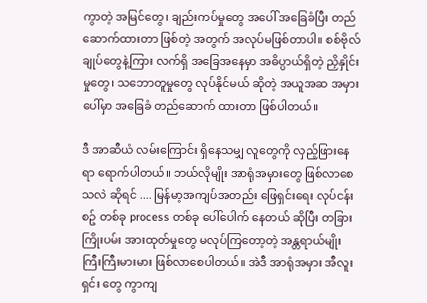ကွာတဲ့ အမြင်တွေ၊ ချည်းကပ်မှုတွေ အပေါ် အခြေခံပြီး တည်ဆောက်ထားတာ ဖြစ်တဲ့ အတွက် အလုပ်မဖြစ်တာပါ။ စစ်ဗိုလ်ချုပ်တွေနဲ့ကြား လက်ရှိ အခြေအနေမှာ အဓိပ္ပာယ်ရှိတဲ့ ညှိနှိုင်းမှုတွေ၊ သဘောတူမှုတွေ လုပ်နိုင်မယ် ဆိုတဲ့ အယူအဆ အမှားပေါ်မှာ အခြေခံ တည်ဆောက် ထားတာ ဖြစ်ပါတယ်။

ဒီ အာဆီယံ လမ်းကြောင်း ရှိနေသမျှ လူတွေကို လှည့်ဖြားနေရာ ရောက်ပါတယ်။ ဘယ်လိုမျိုး အာရုံအမှားတွေ ဖြစ်လာစေသလဲ ဆိုရင် .... မြန်မာ့အကျပ်အတည်း ဖြေရှင်းရေး လုပ်ငန်းစဥ် တစ်ခု process တစ်ခု ပေါ်ပေါက် နေတယ် ဆိုပြီး တခြား ကြိုးပမ်း အားထုတ်မှုတွေ မလုပ်ကြတော့တဲ့ အန္တရာယ်မျိုး ကြီးကြီးမားမား ဖြစ်လာစေပါတယ်။ အဲဒီ အာရုံအမှား အီလူးရှင်း တွေ ကွာကျ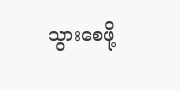သွားစေဖို့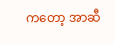ကတော့ အာဆီ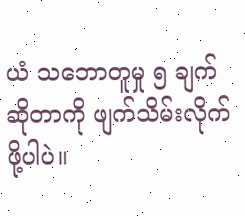ယံ သဘောတူမှု ၅ ချက် ဆိုတာကို ဖျက်သိမ်းလိုက်ဖို့ပါပဲ။